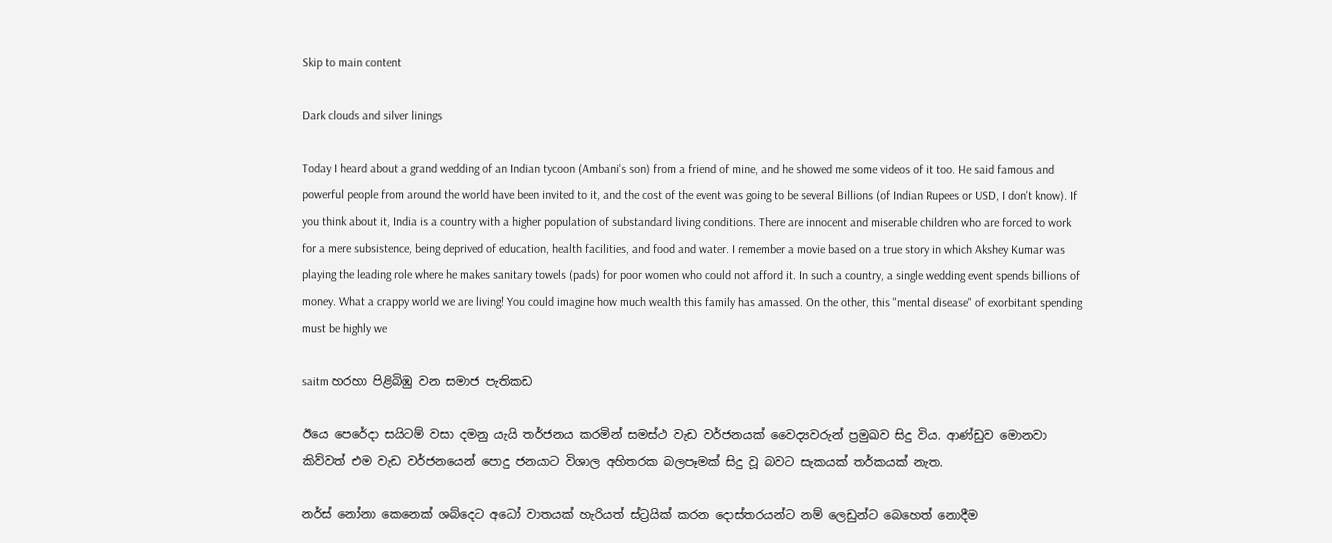Skip to main content

Dark clouds and silver linings

Today I heard about a grand wedding of an Indian tycoon (Ambani's son) from a friend of mine, and he showed me some videos of it too. He said famous and powerful people from around the world have been invited to it, and the cost of the event was going to be several Billions (of Indian Rupees or USD, I don't know). If you think about it, India is a country with a higher population of substandard living conditions. There are innocent and miserable children who are forced to work for a mere subsistence, being deprived of education, health facilities, and food and water. I remember a movie based on a true story in which Akshey Kumar was playing the leading role where he makes sanitary towels (pads) for poor women who could not afford it. In such a country, a single wedding event spends billions of money. What a crappy world we are living! You could imagine how much wealth this family has amassed. On the other, this "mental disease" of exorbitant spending must be highly we

saitm හරහා පිළිබිඹු වන සමාජ පැතිකඩ

ඊයෙ පෙරේදා සයිටම් වසා දමනු යැයි තර්ජනය කරමින් සමස්ථ වැඩ වර්ජනයක් වෛද්‍යවරුන් ප්‍රමුඛව සිදු විය. ආණ්ඩුව මොනවා කිව්වත් එම වැඩ වර්ජනයෙන් පොදු ජනයාට විශාල අහිතරක බලපෑමක් සිදු වූ බවට සැකයක් තර්කයක් නැත.

නර්ස් නෝනා කෙනෙක් ශබ්දෙට අධෝ වාතයක් හැරියත් ස්ට්‍රයික් කරන දොස්තරයන්ට නම් ලෙඩුන්ට බෙහෙත් නොදීම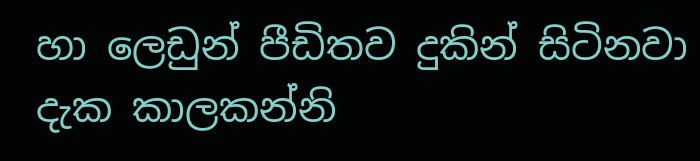හා ලෙඩුන් පීඩිතව දුකින් සිටිනවා දැක කාලකන්නි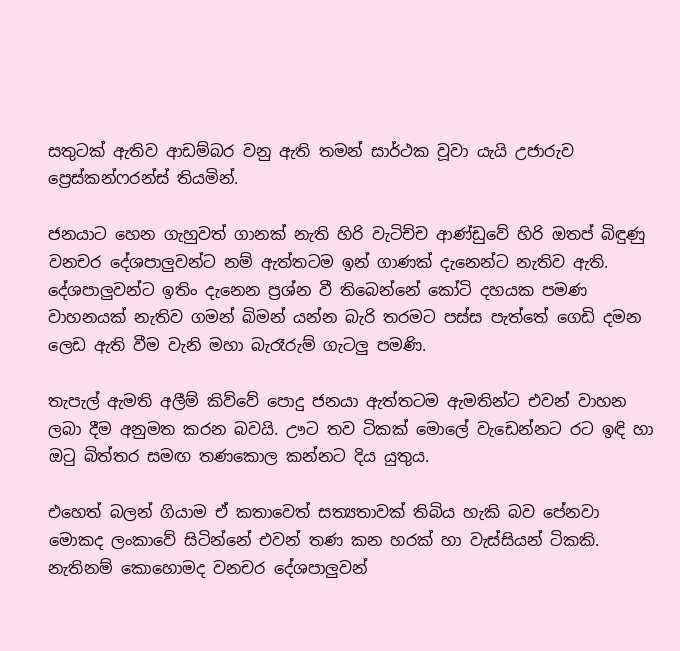සතුටක් ඇතිව ආඩම්බර වනු ඇති තමන් සාර්ථක වූවා යැයි උජාරුව ප්‍රෙස්කන්ෆරන්ස් තියමින්.

ජනයාට හෙන ගැහුවත් ගානක් නැති හිරි වැටිච්ච ආණ්ඩුවේ හිරි ඔතප් බිඳුණු වනචර දේශපාලුවන්ට නම් ඇත්තටම ඉන් ගාණක් දැනෙන්ට නැතිව ඇති. දේශපාලුවන්ට ඉතිං දැනෙන ප්‍රශ්න වී තිබෙන්නේ කෝටි දහයක පමණ වාහනයක් නැතිව ගමන් බිමන් යන්න බැරි තරමට පස්ස පැත්තේ ගෙඩි දමන ලෙඩ ඇති වීම වැනි මහා බැරෑරුම් ගැටලු පමණි.

තැපැල් ඇමති අලීම් කිව්වේ පොදු ජනයා ඇත්තටම ඇමතින්ට එවන් වාහන ලබා දීම අනුමත කරන බවයි. ඌට තව ටිකක් මොලේ වැඩෙන්නට රට ඉඳි හා ඔටු බිත්තර සමඟ තණකොල කන්නට දිය යුතුය.

එහෙත් බලන් ගියාම ඒ කතාවෙත් සත්‍යතාවක් තිබිය හැකි බව පේනවා මොකද ලංකාවේ සිටින්නේ එවන් තණ කන හරක් හා වැස්සියන් ටිකකි. නැතිනම් කොහොමද වනචර දේශපාලුවන්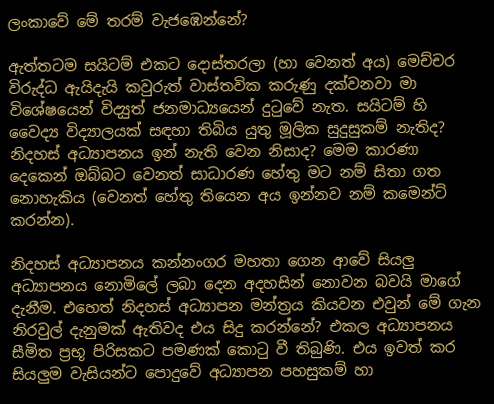ලංකාවේ මේ තරම් වැජඹෙන්නේ?

ඇත්තටම සයිටම් එකට දොස්තරලා (හා වෙනත් අය) මෙච්චර විරුද්ධ ඇයිදැයි කවුරුත් වාස්තවික කරුණු දක්වනවා මා විශේෂයෙන් විද්‍යුත් ජනමාධ්‍යයෙන් දුටුවේ නැත. සයිටම් හි වෛද්‍ය විද්‍යාලයක් සඳහා තිබිය යුතු මූලික සුදුසුකම් නැතිද? නිදහස් අධ්‍යාපනය ඉන් නැති වෙන නිසාද? මෙම කාරණා දෙකෙන් ඔබ්බට වෙනත් සාධාරණ හේතු මට නම් සිතා ගත නොහැකිය (වෙනත් හේතු තියෙන අය ඉන්නව නම් කමෙන්ට් කරන්න).

නිදහස් අධ්‍යාපනය කන්නංගර මහතා ගෙන ආවේ සියලු අධ්‍යාපනය නොමිලේ ලබා දෙන අදහසින් නොවන බවයි මාගේ දැනීම. එහෙත් නිදහස් අධ්‍යාපන මන්ත්‍රය කියවන එවුන් මේ ගැන නිරවුල් දැනුමක් ඇතිවද එය සිදු කරන්නේ? එකල අධ්‍යාපනය සීමිත ප්‍රභූ පිරිසකට පමණක් කොටු වී තිබුණි. එය ඉවත් කර සියලුම වැසියන්ට පොදුවේ අධ්‍යාපන පහසුකම් හා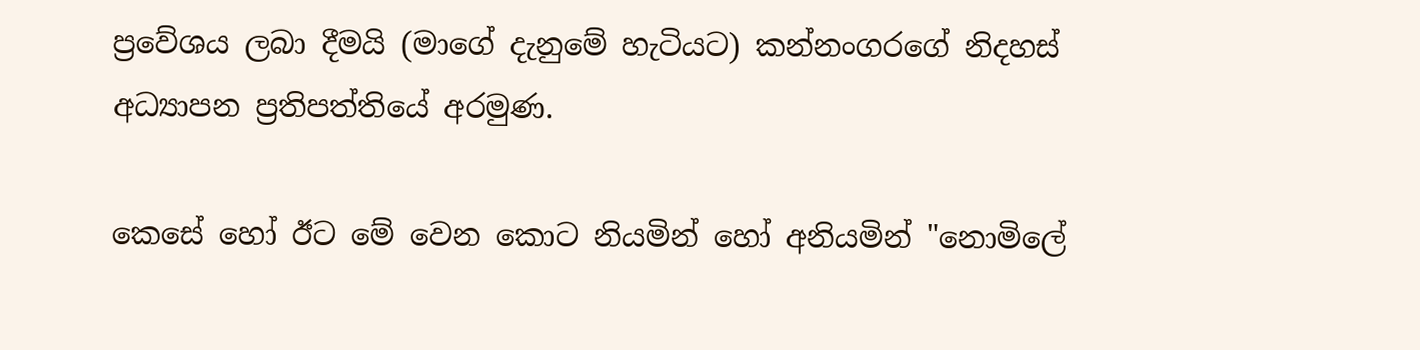ප්‍රවේශය ලබා දීමයි (මාගේ දැනුමේ හැටියට) කන්නංගරගේ නිදහස් අධ්‍යාපන ප්‍රතිපත්තියේ අරමුණ.

කෙසේ හෝ ඊට මේ වෙන කොට නියමින් හෝ අනියමින් "නොමිලේ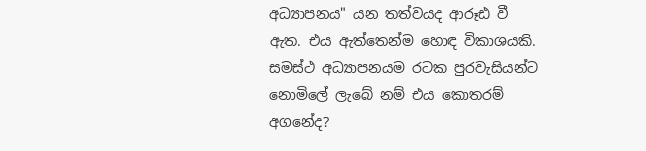අධ්‍යාපනය" යන තත්වයද ආරූඪ වී ඇත. එය ඇත්තෙන්ම හොඳ විකාශයකි. සමස්ථ අධ්‍යාපනයම රටක පුරවැසියන්ට නොමිලේ ලැබේ නම් එය කොතරම් අගනේද?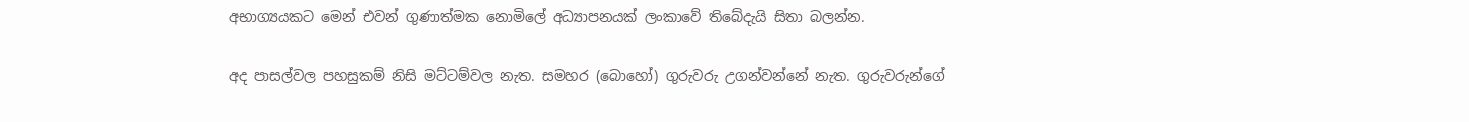අභාග්‍යයකට මෙන් එවන් ගුණාත්මක නොමිලේ අධ්‍යාපනයක් ලංකාවේ තිබේදැයි සිතා බලන්න.

අද පාසල්වල පහසුකම් නිසි මට්ටම්වල නැත. සමහර (බොහෝ) ගුරුවරු උගන්වන්නේ නැත. ගුරුවරුන්ගේ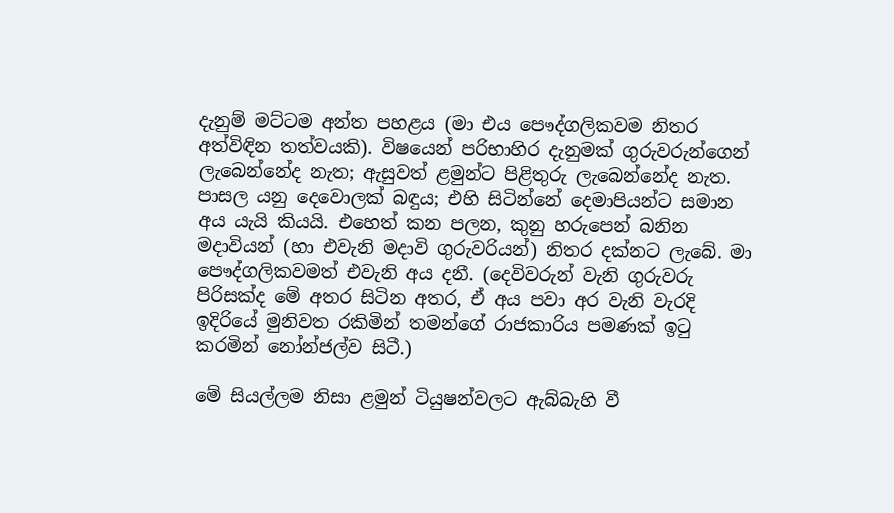දැනුම් මට්ටම අන්ත පහළය (මා එය පෞද්ගලිකවම නිතර අත්විඳින තත්වයකි). විෂයෙන් පරිභාහිර දැනුමක් ගුරුවරුන්ගෙන් ලැබෙන්නේද නැත; ඇසුවත් ළමුන්ට පිළිතුරු ලැබෙන්නේද නැත. පාසල යනු දෙවොලක් බඳුය; එහි සිටින්නේ දෙමාපියන්ට සමාන අය යැයි කියයි. එහෙත් කන පලන, කුනු හරුපෙන් බනින මදාවියන් (හා එවැනි මදාවි ගුරුවරියන්) නිතර දක්නට ලැබේ. මා පෞද්ගලිකවමත් එවැනි අය දනී. (දෙවිවරුන් වැනි ගුරුවරු පිරිසක්ද මේ අතර සිටින අතර, ඒ අය පවා අර වැනි වැරදි ඉදිරියේ මුනිවත රකිමින් තමන්ගේ රාජකාරිය පමණක් ඉටු කරමින් නෝන්ජල්ව සිටී.)

මේ සියල්ලම නිසා ළමුන් ටියුෂන්වලට ඇබ්බැහි වී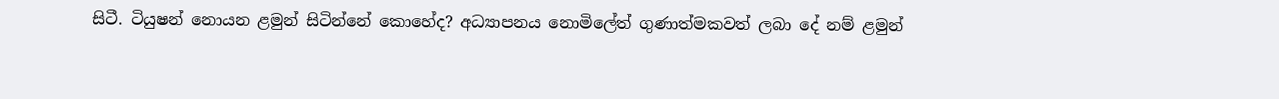සිටී. ටියුෂන් නොයන ළමුන් සිටින්නේ කොහේද? අධ්‍යාපනය නොමිලේත් ගුණාත්මකවත් ලබා දේ නම් ළමුන්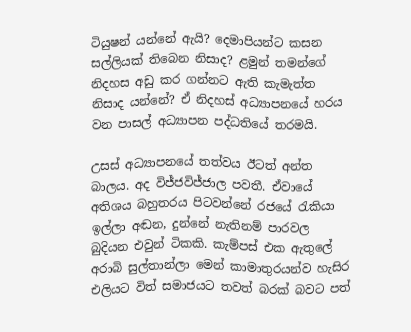ටියුෂන් යන්නේ ඇයි? දෙමාපියන්ට කසන සල්ලියක් තිබෙන නිසාද? ළමුන් තමන්ගේ නිදහස අඩු කර ගන්නට ඇති කැමැත්ත නිසාද යන්නේ? ඒ නිදහස් අධ්‍යාපනයේ හරය වන පාසල් අධ්‍යාපන පද්ධතියේ තරමයි.

උසස් අධ්‍යාපනයේ තත්වය ඊටත් අන්ත බාලය. අද විජ්ජවිජ්ජාල පවතී. ඒවායේ අතිශය බහුතරය පිටවන්නේ රජයේ රැකියා ඉල්ලා අඬන, දුන්නේ නැතිනම් පාරවල බුදියන එවුන් ටිකකි. කැම්පස් එක ඇතුලේ අරාබි සුල්තාන්ලා මෙන් කාමාතුරයන්ව හැසිර එලියට විත් සමාජයට තවත් බරක් බවට පත්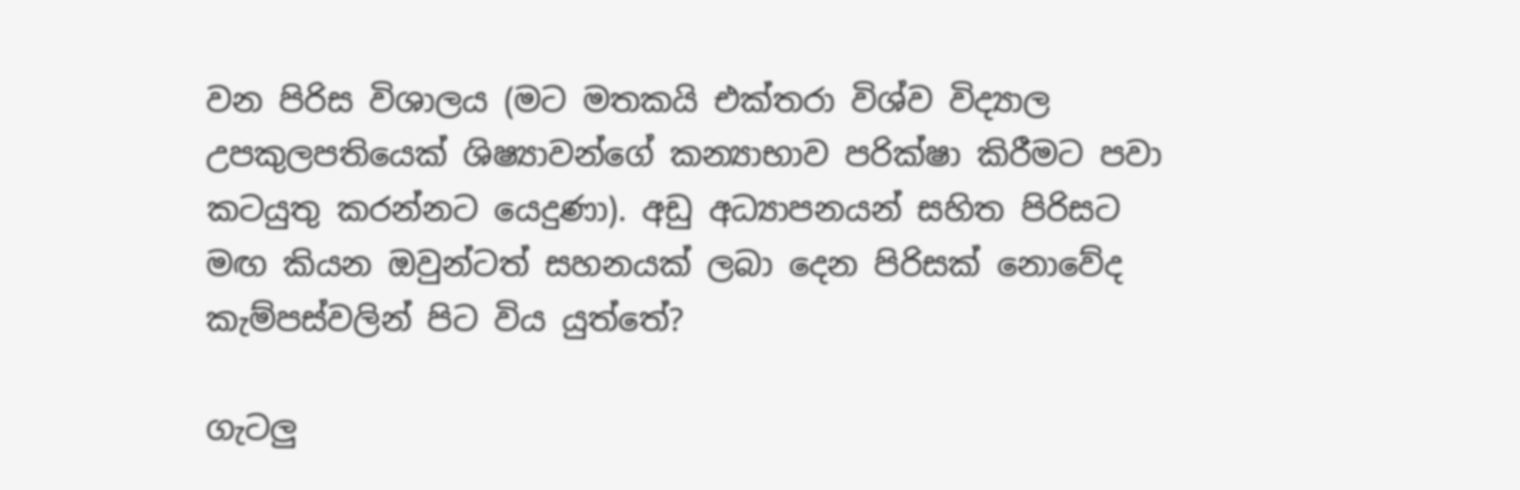වන පිරිස විශාලය (මට මතකයි එක්තරා විශ්ව විද්‍යාල උපකුලපතියෙක් ශිෂ්‍යාවන්ගේ කන්‍යාභාව පරික්ෂා කිරීමට පවා කටයුතු කරන්නට යෙදුණා). අඩු අධ්‍යාපනයන් සහිත පිරිසට මඟ කියන ඔවුන්ටත් සහනයක් ලබා දෙන පිරිසක් නොවේද කැම්පස්වලින් පිට විය යුත්තේ?

ගැටලු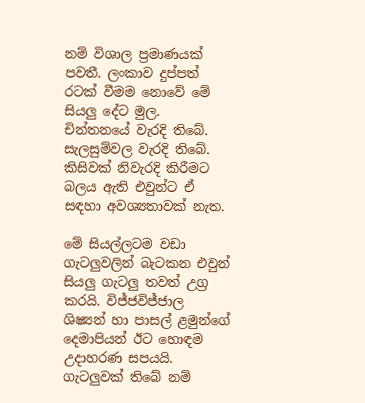නම් විශාල ප්‍රමාණයක් පවතී. ලංකාව දුප්පත් රටක් වීමම නොවේ මේ සියලු දේට මුල. චින්තනයේ වැරදි තිබේ. සැලසුම්වල වැරදි තිබේ. කිසිවක් නිවැරදි කිරීමට බලය ඇති එවුන්ට ඒ සඳහා අවශ්‍යතාවක් නැත.

මේ සියල්ලටම වඩා ගැටලුවලින් බැටකන එවුන් සියලු ගැටලු තවත් උග්‍ර කරයි. විජ්ජවිජ්ජාල ශිෂ්‍යන් හා පාසල් ළමුන්ගේ දෙමාපියන් ඊට හොඳම උදාහරණ සපයයි. ගැටලුවක් තිබේ නම්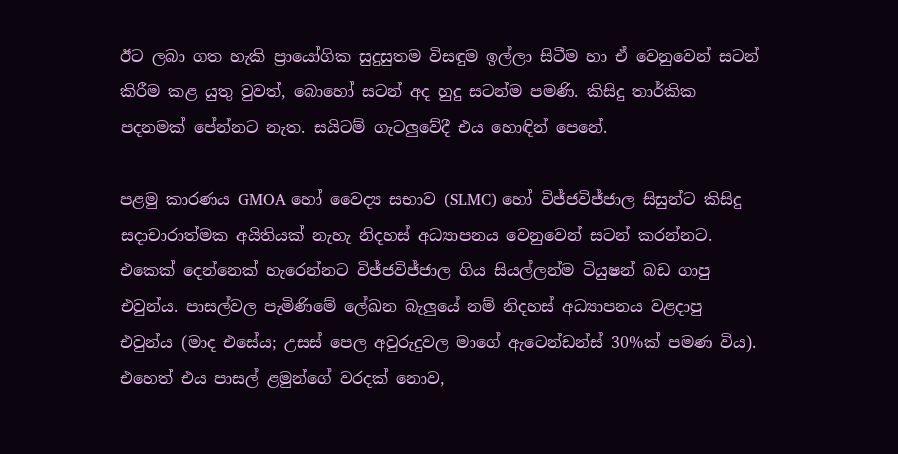ඊට ලබා ගත හැකි ප්‍රායෝගික සුදුසුතම විසඳුම ඉල්ලා සිටීම හා ඒ වෙනුවෙන් සටන් කිරීම කළ යුතු වුවත්, බොහෝ සටන් අද හුදු සටන්ම පමණි. කිසිදු තාර්කික පදනමක් පේන්නට නැත. සයිටම් ගැටලුවේදී එය හොඳින් පෙනේ.

පළමු කාරණය GMOA හෝ වෛද්‍ය සභාව (SLMC) හෝ විජ්ජවිජ්ජාල සිසුන්ට කිසිදු සදාචාරාත්මක අයිතියක් නැහැ නිදහස් අධ්‍යාපනය වෙනුවෙන් සටන් කරන්නට. එකෙක් දෙන්නෙක් හැරෙන්නට විජ්ජවිජ්ජාල ගිය සියල්ලන්ම ටියුෂන් බඩ ගාපු එවුන්ය. පාසල්වල පැමිණිමේ ලේඛන බැලුයේ නම් නිදහස් අධ්‍යාපනය වළදාපු එවුන්ය (මාද එසේය; උසස් පෙල අවුරුදුවල මාගේ ඇටෙන්ඩන්ස් 30%ක් පමණ විය). එහෙත් එය පාසල් ළමුන්ගේ වරදක් නොව,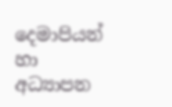දෙමාපියන් හා අධ්‍යාපන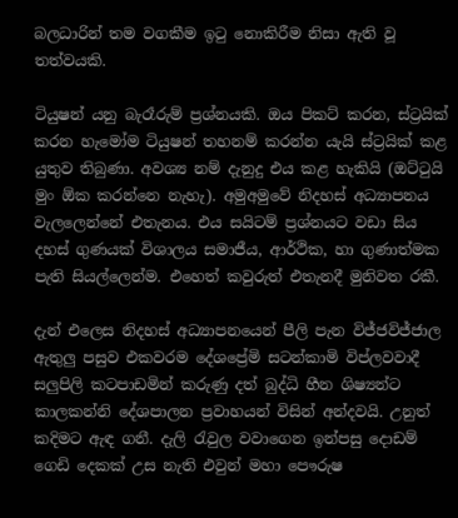බලධාරින් තම වගකීම ඉටු නොකිරීම නිසා ඇති වූ තත්වයකි.

ටියුෂන් යනු බැරෑරුම් ප්‍රශ්නයකි. ඔය පිකට් කරන, ස්ට්‍රයික් කරන හැමෝම ටියුෂන් තහනම් කරන්න යැයි ස්ට්‍රයික් කළ යුතුව තිබුණා. අවශ්‍ය නම් දැනුදු එය කළ හැකියි (ඔට්ටුයි මුං ඕක කරන්නෙ නැහැ). අමුඅමුවේ නිදහස් අධ්‍යාපනය වැලලෙන්නේ එතැනය. එය සයිටම් ප්‍රශ්නයට වඩා සිය දහස් ගුණයක් විශාලය සමාජීය, ආර්ථික, හා ගුණාත්මක පැති සියල්ලෙන්ම. එහෙත් කවුරුත් එතැනදී මුනිවත රකී.

දැන් එලෙස නිදහස් අධ්‍යාපනයෙන් පීලි පැන විජ්ජවිජ්ජාල ඇතුලු පසුව එකවරම දේශප්‍රේමි සටන්කාමි විප්ලවවාදී සලුපිලි කටපාඩමින් කරුණු දත් බුද්ධි හීන ශිෂ්‍යන්ට කාලකන්නි දේශපාලන ප්‍රවාහයන් විසින් අන්දවයි. උනුත් කදිමට ඇඳ ගනී. දැලි රැවුල වවාගෙන ඉන්පසු දොඩම් ගෙඩි දෙකක් උස නැති එවුන් මහා පෞරුෂ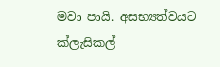මවා පායි. අසභ්‍යත්වයට ක්ලැසිකල්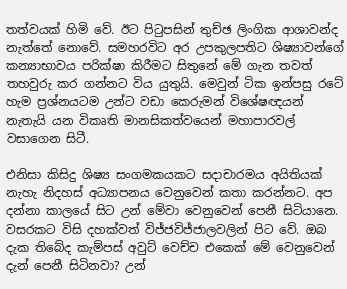තත්වයක් හිමි වේ. ඊට පිටුපසින් තුච්ඡ ලිංගික ආශාවන්ද නැත්තේ නොවේ. සමහරවිට අර උපකුලපතිට ශිෂ්‍යාවන්ගේ කන්‍යාභාවය පරික්ෂා කිරීමට සිතුනේ මේ ගැන තවත් තහවුරු කර ගන්නට විය යුතුයි. මෙවුන් ටික ඉන්පසු රටේ හැම ප්‍රශ්නයටම උන්ට වඩා කෙරුමන් විශේෂඥයන් නැතැයි යන විකෘති මානසිකත්වයෙන් මහාපාරවල් වසාගෙන සිටී.

එනිසා කිසිදු ශිෂ්‍ය සංගමකයකට සදාචාරමය අයිතියක් නැහැ නිදහස් අධ්‍යාපනය වෙනුවෙන් කතා කරන්නට. අප දන්නා කාලයේ සිට උන් මේවා වෙනුවෙන් පෙනී සිටියානෙ. වසරකට විසි දහක්වත් විජ්ජවිජ්ජාලවලින් පිට වේ. ඔබ දැක තිබේද කැම්පස් අවුට් වෙච්ච එකෙක් මේ වෙනුවෙන් දැන් පෙනී සිටිනවා? උන්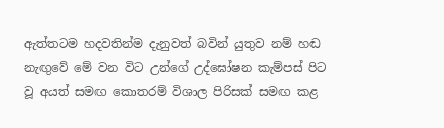ඇත්තටම හදවතින්ම දැනුවත් බවින් යුතුව නම් හඬ නැඟුවේ මේ වන විට උන්ගේ උද්ඝෝෂන කැම්පස් පිට වූ අයත් සමඟ කොතරම් විශාල පිරිසක් සමඟ කළ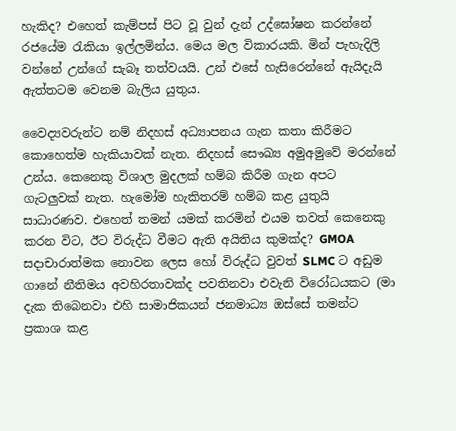හැකිද? එහෙත් කැම්පස් පිට වූ වුන් දැන් උද්ඝෝෂන කරන්නේ රජයේම රැකියා ඉල්ලමින්ය. මෙය මල විකාරයකි. මින් පැහැදිලි වන්නේ උන්ගේ සැබෑ තත්වයයි. උන් එසේ හැසිරෙන්නේ ඇයිදැයි ඇත්තටම වෙනම බැලිය යුතුය.

වෛද්‍යවරුන්ට නම් නිදහස් අධ්‍යාපනය ගැන කතා කිරීමට කොහෙත්ම හැකියාවක් නැත. නිදහස් සෞඛ්‍ය අමුඅමුවේ මරන්නේ උන්ය. කෙනෙකු විශාල මුදලක් හම්බ කිරීම ගැන අපට ගැටලුවක් නැත. හැමෝම හැකිතරම් හම්බ කළ යුතුයි සාධාරණව. එහෙත් තමන් යමක් කරමින් එයම තවත් කෙනෙකු කරන විට, ඊට විරුද්ධ වීමට ඇති අයිතිය කුමක්ද? GMOA සදාචාරාත්මක නොවන ලෙස හෝ විරුද්ධ වුවත් SLMC ට අඩුම ගානේ නීතිමය අවහිරතාවක්ද පවතිනවා එවැනි විරෝධයකට (මා දැක තිබෙනවා එහි සාමාජිකයන් ජනමාධ්‍ය ඔස්සේ තමන්ට ප්‍රකාශ කළ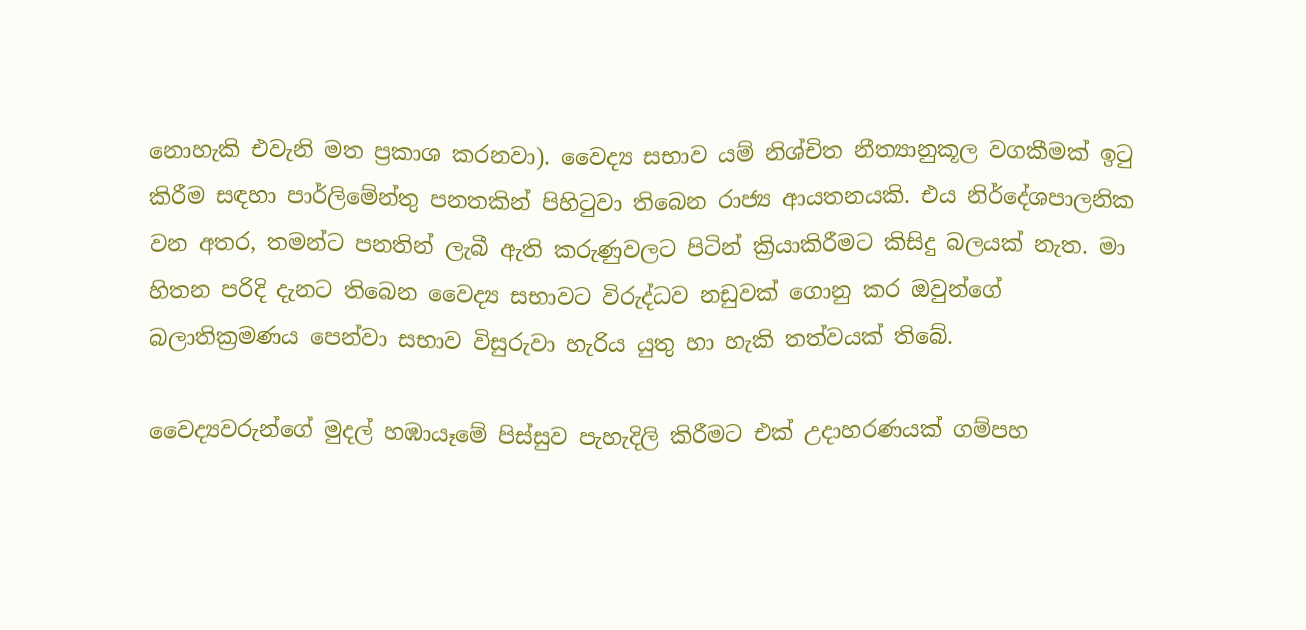නොහැකි එවැනි මත ප්‍රකාශ කරනවා). වෛද්‍ය සභාව යම් නිශ්චිත නීත්‍යානුකූල වගකීමක් ඉටු කිරීම සඳහා පාර්ලිමේන්තු පනතකින් පිහිටුවා තිබෙන රාජ්‍ය ආයතනයකි. එය නිර්දේශපාලනික වන අතර, තමන්ට පනතින් ලැබී ඇති කරුණුවලට පිටින් ක්‍රියාකිරීමට කිසිදු බලයක් නැත. මා හිතන පරිදි දැනට තිබෙන වෛද්‍ය සභාවට විරුද්ධව නඩුවක් ගොනු කර ඔවුන්ගේ බලාතික්‍රමණය පෙන්වා සභාව විසුරුවා හැරිය යුතු හා හැකි තත්වයක් තිබේ.

වෛද්‍යවරුන්ගේ මුදල් හඹායෑමේ පිස්සුව පැහැදිලි කිරීමට එක් උදාහරණයක් ගම්පහ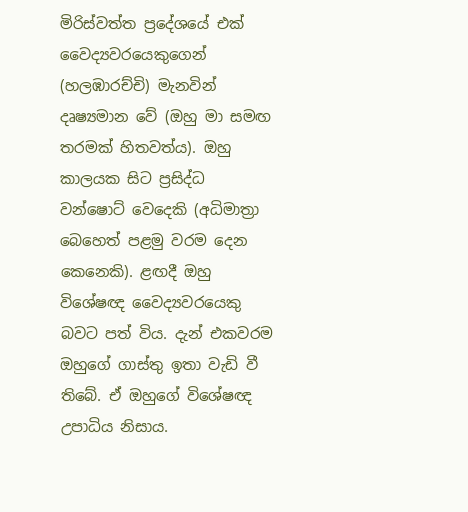මිරිස්වත්ත ප්‍රදේශයේ එක් වෛද්‍යවරයෙකුගෙන් (හලඹාරච්චි) මැනවින් දෘෂ්‍යමාන වේ (ඔහු මා සමඟ තරමක් හිතවත්ය). ඔහු කාලයක සිට ප්‍රසිද්ධ වන්ෂොට් වෙදෙකි (අධිමාත්‍රා බෙහෙත් පළමු වරම දෙන කෙනෙකි). ළඟදී ඔහු විශේෂඥ වෛද්‍යවරයෙකු බවට පත් විය. දැන් එකවරම ඔහුගේ ගාස්තු ඉතා වැඩි වී තිබේ. ඒ ඔහුගේ විශේෂඥ උපාධිය නිසාය.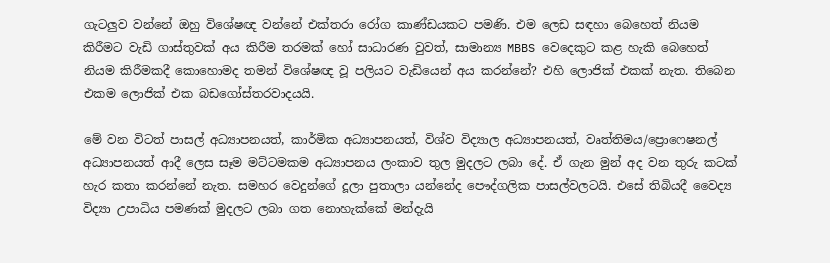ගැටලුව වන්නේ ඔහු විශේෂඥ වන්නේ එක්තරා රෝග කාණ්ඩයකට පමණි. එම ලෙඩ සඳහා බෙහෙත් නියම කිරීමට වැඩි ගාස්තුවක් අය කිරීම තරමක් හෝ සාධාරණ වුවත්, සාමාන්‍ය MBBS වෙදෙකුට කළ හැකි බෙහෙත් නියම කිරීමකදී කොහොමද තමන් විශේෂඥ වූ පලියට වැඩියෙන් අය කරන්නේ? එහි ලොජික් එකක් නැත. තිබෙන එකම ලොජික් එක බඩගෝස්තරවාදයයි.

මේ වන විටත් පාසල් අධ්‍යාපනයත්, කාර්මික අධ්‍යාපනයත්, විශ්ව විද්‍යාල අධ්‍යාපනයත්, වෘත්තිමය/ප්‍රොෆෙෂනල් අධ්‍යාපනයත් ආදී ලෙස සෑම මට්ටමකම අධ්‍යාපනය ලංකාව තුල මුදලට ලබා දේ. ඒ ගැන මුන් අද වන තුරු කටක් හැර කතා කරන්නේ නැත. සමහර වෙදුන්ගේ දූලා පුතාලා යන්නේද පෞද්ගලික පාසල්වලටයි. එසේ තිබියදී වෛද්‍ය විද්‍යා උපාධිය පමණක් මුදලට ලබා ගත නොහැක්කේ මන්දැයි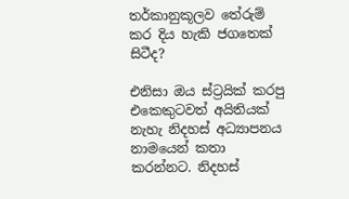තර්කානුකූලව තේරුම් කර දිය හැකි ජගතෙක් සිටීද?

එනිසා ඔය ස්ට්‍රයික් කරපු එකෙකුටවත් අයිතියක් නැහැ නිදහස් අධ්‍යාපනය නාමයෙන් කතා කරන්නට. නිදහස්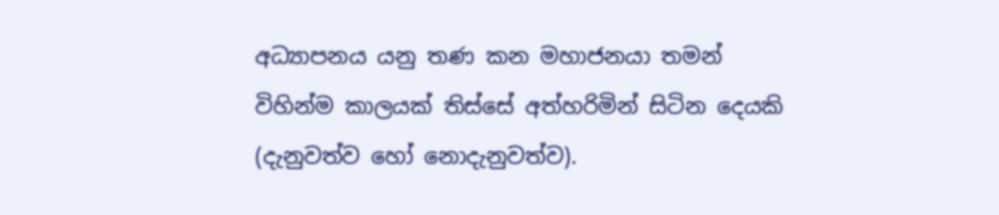අධ්‍යාපනය යනු තණ කන මහාජනයා තමන් විහින්ම කාලයක් තිස්සේ අත්හරිමින් සිටින දෙයකි (දැනුවත්ව හෝ නොදැනුවත්ව).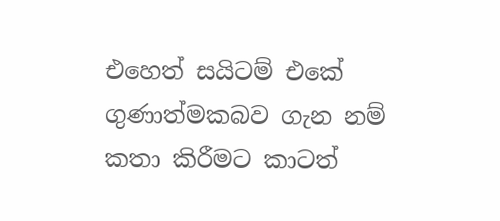එහෙත් සයිටම් එකේ ගුණාත්මකබව ගැන නම් කතා කිරීමට කාටත්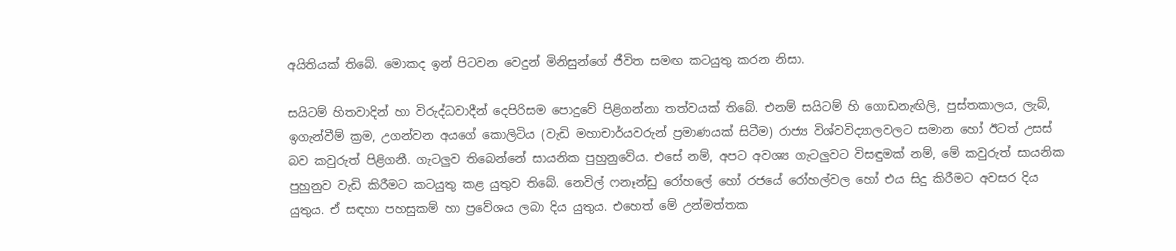අයිතියක් තිබේ. මොකද ඉන් පිටවන වෙදුන් මිනිසුන්ගේ ජීවිත සමඟ කටයුතු කරන නිසා.

සයිටම් හිතවාදින් හා විරුද්ධවාදීන් දෙපිරිසම පොදුවේ පිළිගන්නා තත්වයක් තිබේ. එනම් සයිටම් හි ගොඩනැඟිලි, පුස්තකාලය, ලැබ්, ඉගැන්වීම් ක්‍රම, උගන්වන අයගේ කොලිටිය (වැඩි මහාචාර්යවරුන් ප්‍රමාණයක් සිටීම) රාජ්‍ය විශ්වවිද්‍යාලවලට සමාන හෝ ඊටත් උසස් බව කවුරුත් පිළිගනී. ගැටලුව තිබෙන්නේ සායනික පුහුනුවේය. එසේ නම්, අපට අවශ්‍ය ගැටලුවට විසඳුමක් නම්, මේ කවුරුත් සායනික පුහුනුව වැඩි කිරීමට කටයුතු කළ යුතුව තිබේ. නෙවිල් ෆනෑන්ඩු රෝහලේ හෝ රජයේ රෝහල්වල හෝ එය සිදු කිරීමට අවසර දිය යුතුය. ඒ සඳහා පහසුකම් හා ප්‍රවේශය ලබා දිය යුතුය. එහෙත් මේ උන්මත්තක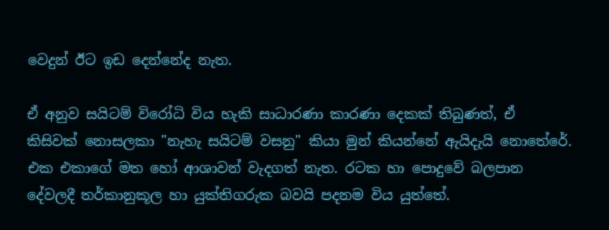වෙදුන් ඊට ඉඩ දෙන්නේද නැත.

ඒ අනුව සයිටම් විරෝධි විය හැකි සාධාරණා කාරණා දෙකක් තිබුණත්, ඒ කිසිවක් නොසලකා "නැහැ සයිටම් වසනු" කියා මුන් කියන්නේ ඇයිදැයි නොතේරේ. එක එකාගේ මත හෝ ආශාවන් වැදගත් නැත. රටක හා පොදුවේ බලපාන දේවලදී තර්කානුකූල හා යුක්තිගරුක බවයි පදනම විය යුත්තේ.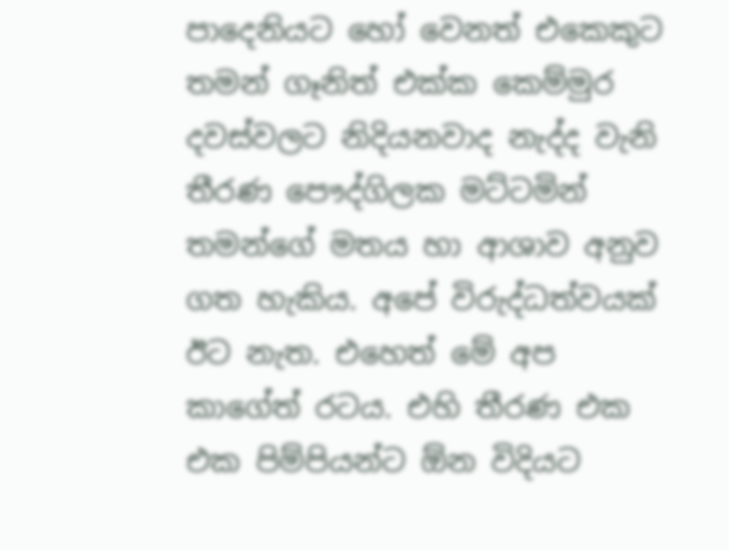පාදෙනියට හෝ වෙනත් එකෙකුට තමන් ගෑනිත් එක්ක කෙම්මුර දවස්වලට නිදියනවාද නැද්ද වැනි තීරණ පෞද්ගිලක මට්ටමින් තමන්ගේ මතය හා ආශාව අනුව ගත හැකිය. අපේ විරුද්ධත්වයක් ඊට නැත. එහෙත් මේ අප කාගේත් රටය. එහි තීරණ එක එක පිම්පියන්ට ඕන විදියට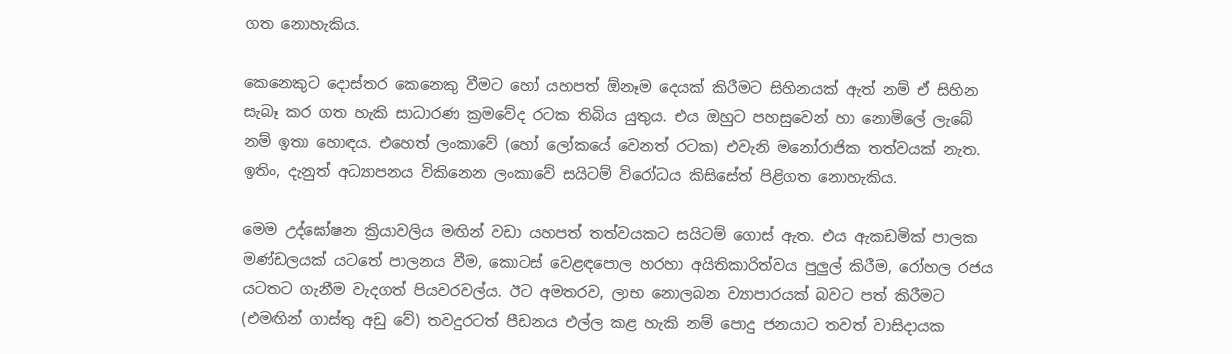ගත නොහැකිය.

කෙනෙකුට දොස්තර කෙනෙකු වීමට හෝ යහපත් ඕනෑම දෙයක් කිරීමට සිහිනයක් ඇත් නම් ඒ සිහින සැබෑ කර ගත හැකි සාධාරණ ක්‍රමවේද රටක තිබිය යුතුය. එය ඔහුට පහසුවෙන් හා නොමිලේ ලැබේ නම් ඉතා හොඳය. එහෙත් ලංකාවේ (හෝ ලෝකයේ වෙනත් රටක) එවැනි මනෝරාජික තත්වයක් නැත. ඉතිං, දැනුත් අධ්‍යාපනය විකිනෙන ලංකාවේ සයිටම් විරෝධය කිසිසේත් පිළිගත නොහැකිය.

මෙම උද්ඝෝෂන ක්‍රියාවලිය මඟින් වඩා යහපත් තත්වයකට සයිටම් ගොස් ඇත. එය ඇකඩමික් පාලක මණ්ඩලයක් යටතේ පාලනය වීම, කොටස් වෙළඳපොල හරහා අයිතිකාරිත්වය පුලුල් කිරීම, රෝහල රජය යටතට ගැනීම වැදගත් පියවරවල්ය. ඊට අමතරව, ලාභ නොලබන ව්‍යාපාරයක් බවට පත් කිරීමට (එමඟින් ගාස්තු අඩු වේ) තවදුරටත් පීඩනය එල්ල කළ හැකි නම් පොදු ජනයාට තවත් වාසිදායක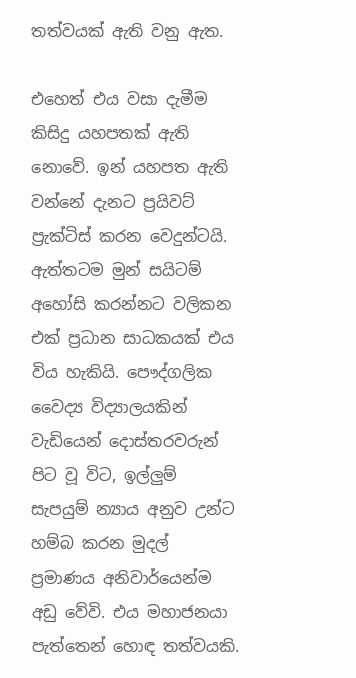තත්වයක් ඇති වනු ඇත.

එහෙත් එය වසා දැමීම කිසිදු යහපතක් ඇති නොවේ. ඉන් යහපත ඇති වන්නේ දැනට ප්‍රයිවට් ප්‍රැක්ටිස් කරන වෙදුන්ටයි. ඇත්තටම මුන් සයිටම් අහෝසි කරන්නට වලිකන එක් ප්‍රධාන සාධකයක් එය විය හැකියි. පෞද්ගලික වෛද්‍ය විද්‍යාලයකින් වැඩියෙන් දොස්තරවරුන් පිට වූ විට, ඉල්ලුම් සැපයුම් න්‍යාය අනුව උන්ට හම්බ කරන මුදල් ප්‍රමාණය අනිවාර්යෙන්ම අඩු වේවි. එය මහාජනයා පැත්තෙන් හොඳ තත්වයකි.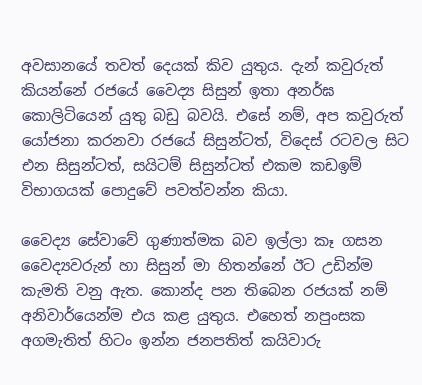අවසානයේ තවත් දෙයක් කිව යුතුය. දැන් කවුරුත් කියන්නේ රජයේ වෛද්‍ය සිසුන් ඉතා අනර්ඝ කොලිටියෙන් යුතු බඩු බවයි. එසේ නම්, අප කවුරුත් යෝජනා කරනවා රජයේ සිසුන්ටත්, විදෙස් රටවල සිට එන සිසුන්ටත්, සයිටම් සිසුන්ටත් එකම කඩඉම් විභාගයක් පොදුවේ පවත්වන්න කියා.

වෛද්‍ය සේවාවේ ගුණාත්මක බව ඉල්ලා කෑ ගසන වෛද්‍යවරුන් හා සිසුන් මා හිතන්නේ ඊට උඩින්ම කැමති වනු ඇත. කොන්ද පන තිබෙන රජයක් නම් අනිවාර්යෙන්ම එය කළ යුතුය. එහෙත් නපුංසක අගමැතිත් හිටං ඉන්න ජනපතිත් කයිවාරු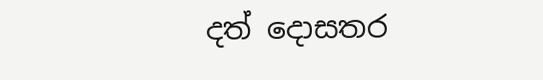දත් දොසතර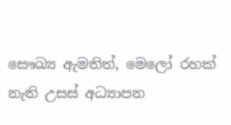සෞඛ්‍ය ඇමතිත්, මෙලෝ රහක් නැති උසස් අධ්‍යාපන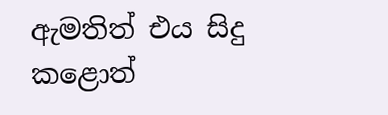ඇමතිත් එය සිදු කළොත්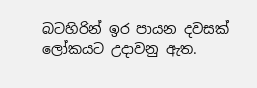බටහිරින් ඉර පායන දවසක් ලෝකයට උදාවනු ඇත.